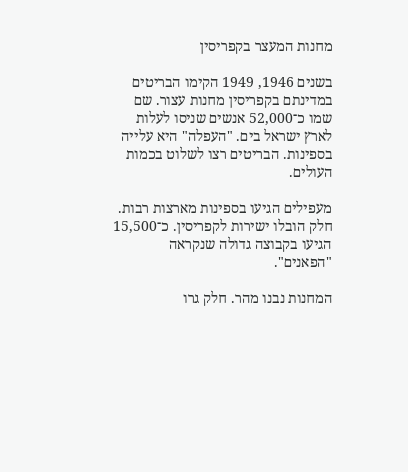מחנות המעצר בקפריסין

בשנים 1946, 1949 הקימו הבריטים במדינתם בקפריסין מחנות עצור. שם שמו כ־52,000 אנשים שניסו לעלות לארץ ישראל בים. "העפלה" היא עלייה בספינות. הבריטים רצו לשלוט בכמות העולים.

מעפילים הגיעו בספינות מארצות רבות. חלק הובלו ישירות לקפריסין. כ־15,500 הגיעו בקבוצה גדולה שנקראה "הפאנים".

המחנות נבנו מהר. חלק גרו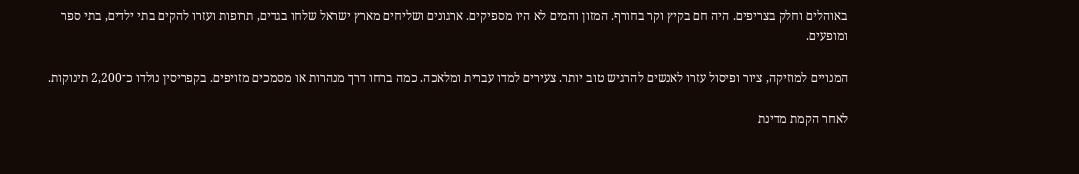באוהלים וחלק בצריפים. היה חם בקיץ וקר בחורף. המזון והמים לא היו מספיקים. ארגונים ושליחים מארץ ישראל שלחו בגדים, תרופות ועזרו להקים בתי ילדים, בתי ספר ומופעים.

המנויים למוזיקה, ציור ופיסול עזרו לאנשים להרגיש טוב יותר. צעירים למדו עברית ומלאכה. כמה ברחו דרך מנהרות או מסמכים מזויפים. בקפריסין נולדו כ־2,200 תינוקות.

לאחר הקמת מדינת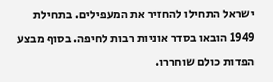ישראל התחילו להחזיר את המעפילים. בתחילת 1949 הובאו בסדר אוניות רבות לחיפה. בסוף מבצע הפדות כולם שוחררו.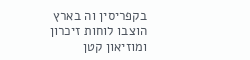בקפריסין וה בארץ הוצבו לוחות זיכרון ומוזיאון קטן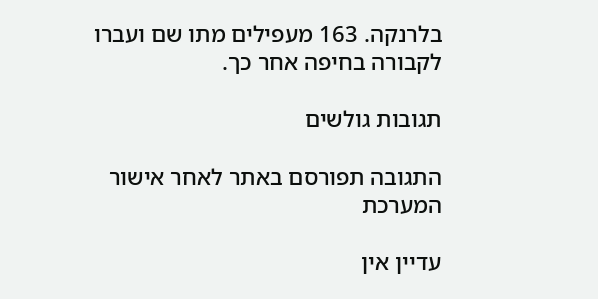בלרנקה. 163 מעפילים מתו שם ועברו לקבורה בחיפה אחר כך.

תגובות גולשים

התגובה תפורסם באתר לאחר אישור המערכת

עדיין אין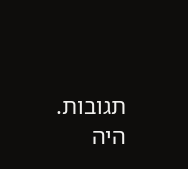תגובות. היה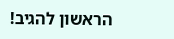הראשון להגיב!